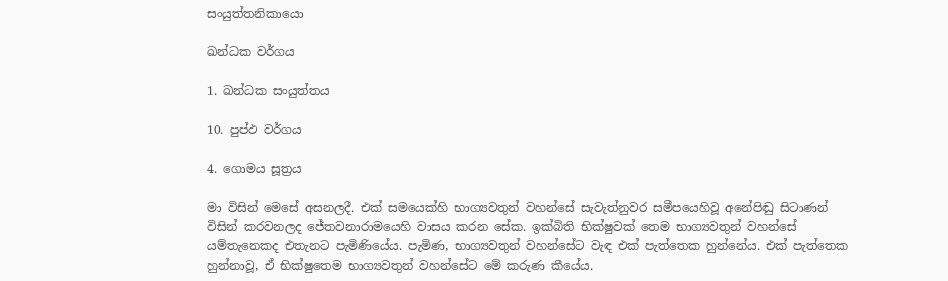සංයුත්තනිකායො

ඛන්ධක වර්ගය

1. ඛන්ධක සංයුත්තය

10. පුප්ඵ වර්ගය

4. ගොමය සූත්‍රය

මා විසින් මෙසේ අසනලදී. එක් සමයෙක්හි භාග්‍යවතුන් වහන්සේ සැවැත්නුවර සමීපයෙහිවූ අනේපිඬු සිටාණන් විසින් කරවනලද ජේතවනාරාමයෙහි වාසය කරන සේක. ඉක්බිති භික්ෂුවක් තෙම භාග්‍යවතුන් වහන්සේ යම්තැනෙකද එතැනට පැමිණියේය. පැමිණ, භාග්‍යවතුන් වහන්සේට වැඳ එක් පැත්තෙක හුන්නේය. එක් පැත්තෙක හුන්නාවූ, ඒ භික්ෂුතෙම භාග්‍යවතුන් වහන්සේට මේ කරුණ කීයේය.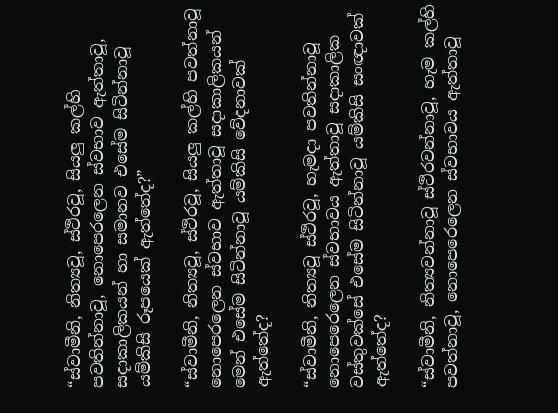“ස්වාමීනි, නිත්‍යවූ, ස්ථිරවූ, සියලු කල්හි පවතින්නාවූ, නොපෙරලෙන ස්වභාව ඇත්තාවූ, සදාකාලිකයන් හා සමානව එසේම සිටින්නාවූ යම්කිසි රූපයෙක් ඇත්තේද?”

“ස්වාමීනි, නිත්‍යවූ, ස්ථිරවූ, සියලු කල්හි පවත්නාවූ නොපෙරලෙන ස්වභාව ඇත්තාවූ සදාකාලිකයන් මෙන් එසේම සිටින්නාවූ යම්කිසි වේදනාවක් ඇත්තේද?

“ස්වාමීනි, නිත්‍යවූ ස්ථිරවූ, හැමදා පවතින්නාවූ නොපෙරෙලෙන ස්වභාවය ඇත්තාවූ සදාකාලික වස්තුවක්සේ එසේම සිටින්නාවූ යම්කිසි සංඥාවක් ඇත්තේද?

“ස්වාමීනි, නිත්‍යවන්නාවූ ස්ථිරවන්නාවූ, හැම කල්හි පවත්නාවූ, නොපෙරෙලෙන ස්වභාවය ඇත්තාවූ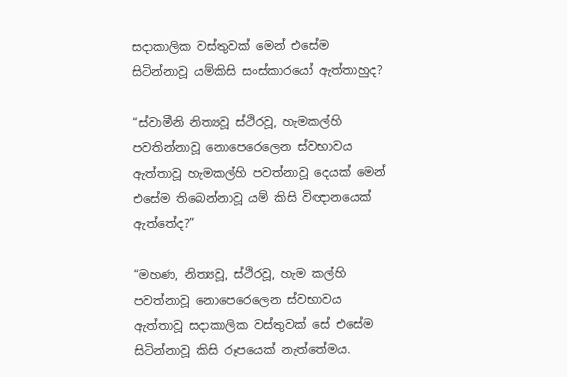සදාකාලික වස්තුවක් මෙන් එසේම සිටින්නාවූ යම්කිසි සංස්කාරයෝ ඇත්තාහුද?

“ස්වාමීනි නිත්‍යවූ ස්ථිරවූ, හැමකල්හි පවතින්නාවූ නොපෙරෙලෙන ස්වභාවය ඇත්තාවූ හැමකල්හි පවත්නාවූ දෙයක් මෙන් එසේම තිබෙන්නාවූ යම් කිසි විඥානයෙක් ඇත්තේද?”

“මහණ, නිත්‍යවූ, ස්ථිරවූ, හැම කල්හි පවත්නාවූ නොපෙරෙලෙන ස්වභාවය ඇත්තාවූ සදාකාලික වස්තුවක් සේ එසේම සිටින්නාවූ කිසි රූපයෙක් නැත්තේමය.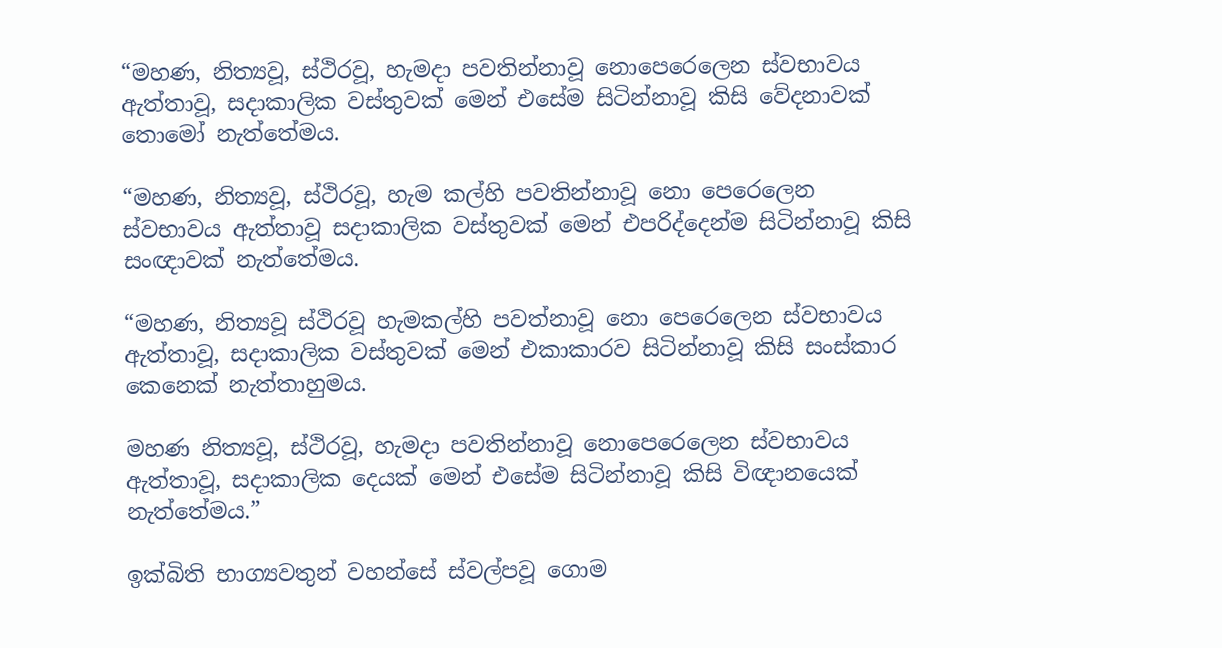“මහණ, නිත්‍යවූ, ස්ථිරවූ, හැමදා පවතින්නාවූ නොපෙරෙලෙන ස්වභාවය ඇත්තාවූ, සදාකාලික වස්තුවක් මෙන් එසේම සිටින්නාවූ කිසි වේදනාවක් තොමෝ නැත්තේමය.

“මහණ, නිත්‍යවූ, ස්ථිරවූ, හැම කල්හි පවතින්නාවූ නො පෙරෙලෙන ස්වභාවය ඇත්තාවූ සදාකාලික වස්තුවක් මෙන් එපරිද්දෙන්ම සිටින්නාවූ කිසි සංඥාවක් නැත්තේමය.

“මහණ, නිත්‍යවූ ස්ථිරවූ හැමකල්හි පවත්නාවූ නො පෙරෙලෙන ස්වභාවය ඇත්තාවූ, සදාකාලික වස්තුවක් මෙන් එකාකාරව සිටින්නාවූ කිසි සංස්කාර කෙනෙක් නැත්තාහුමය.

මහණ නිත්‍යවූ, ස්ථිරවූ, හැමදා පවතින්නාවූ නොපෙරෙලෙන ස්වභාවය ඇත්තාවූ, සදාකාලික දෙයක් මෙන් එසේම සිටින්නාවූ කිසි විඥානයෙක් නැත්තේමය.”

ඉක්බිති භාග්‍යවතුන් වහන්සේ ස්වල්පවූ ගොම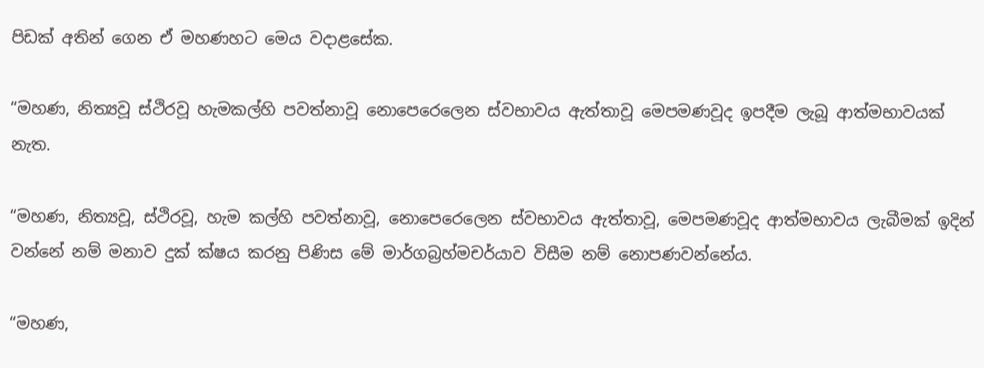පිඩක් අතින් ගෙන ඒ මහණහට මෙය වදාළසේක.

“මහණ, නිත්‍යවූ ස්ථිරවූ හැමකල්හි පවත්නාවූ නොපෙරෙලෙන ස්වභාවය ඇත්තාවූ මෙපමණවූද ඉපදීම ලැබූ ආත්මභාවයක් නැත.

“මහණ, නිත්‍යවූ, ස්ථිරවූ, හැම කල්හි පවත්නාවූ, නොපෙරෙලෙන ස්වභාවය ඇත්තාවූ, මෙපමණවූද ආත්මභාවය ලැබීමක් ඉදින් වන්නේ නම් මනාව දුක් ක්ෂය කරනු පිණිස මේ මාර්ගබ්‍රහ්මචර්යාව විසීම නම් නොපණවන්නේය.

“මහණ,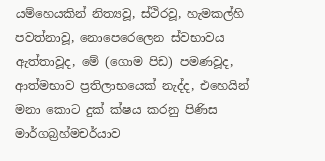යම්හෙයකින් නිත්‍යවූ, ස්ථිරවූ, හැමකල්හි පවත්නාවූ, නොපෙරෙලෙන ස්වභාවය ඇත්තාවූද, මේ (ගොම පිඩ) පමණවූද, ආත්මභාව ප්‍රතිලාභයෙක් නැද්ද, එහෙයින් මනා කොට දුක් ක්ෂය කරනු පිණිස මාර්ගබ්‍රහ්මචර්යාව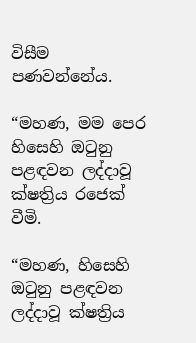විසීම පණවන්නේය.

“මහණ, මම පෙර හිසෙහි ඔටුනු පළඳවන ලද්දාවූ ක්ෂත්‍රිය රජෙක් වීමි.

“මහණ, හිසෙහි ඔටුනු පළඳවන ලද්දාවූ ක්ෂත්‍රිය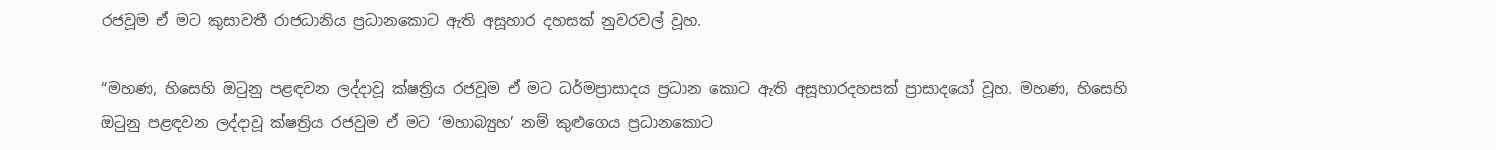රජවූම ඒ මට කුසාවතී රාජධානිය ප්‍රධානකොට ඇති අසූහාර දහසක් නුවරවල් වූහ.

“මහණ, හිසෙහි ඔටුනු පළඳවන ලද්දාවූ ක්ෂත්‍රිය රජවූම ඒ මට ධර්මප්‍රාසාදය ප්‍රධාන කොට ඇති අසූහාරදහසක් ප්‍රාසාදයෝ වූහ. මහණ, හිසෙහි ඔටුනු පළඳවන ලද්දාවූ ක්ෂත්‍රිය රජවුම ඒ මට ‘මහාබ්‍යුහ’ නම් කුළුගෙය ප්‍රධානකොට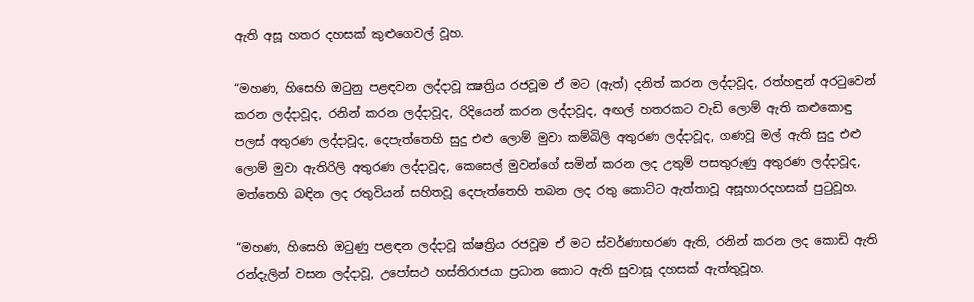ඇති අසූ හතර දහසක් කුළුගෙවල් වූහ.

“මහණ, හිසෙහි ඔටුනු පළඳවන ලද්දාවූ ක්‍ෂත්‍රිය රජවූම ඒ මට (ඇත්) දනිත් කරන ලද්දාවූද, රත්හඳුන් අරටුවෙන් කරන ලද්දාවූද, රනින් කරන ලද්දාවූද, රිදියෙන් කරන ලද්දාවූද, අඟල් හතරකට වැඩි ලොම් ඇති කළුකොඳු පලස් අතුරණ ලද්දාවූද, දෙපැත්තෙහි සුදු එළු ලොම් මුවා කම්බිලි අතුරණ ලද්දාවූද, ගණවූ මල් ඇති සුදු එළු ලොම් මුවා ඇතිරිලි අතුරණ ලද්දාවූද, කෙසෙල් මුවන්ගේ සමින් කරන ලද උතුම් පසතුරුණු අතුරණ ලද්දාවූද, මත්තෙහි බඳින ලද රතුවියන් සහිතවූ දෙපැත්තෙහි තබන ලද රතු කොට්ට ඇත්තාවූ අසූහාරදහසක් පුටුවූහ.

“මහණ, හිසෙහි ඔටුණු පළඳන ලද්දාවූ ක්ෂත්‍රිය රජවූම ඒ මට ස්වර්ණාභරණ ඇති, රනින් කරන ලද කොඩි ඇති රන්දැලින් වසන ලද්දාවූ, උපෝසථ හස්තිරාජයා ප්‍රධාන කොට ඇති සුවාසූ දහසක් ඇත්තුවූහ.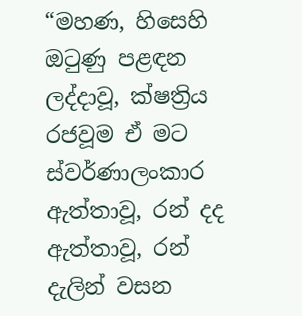“මහණ, හිසෙහි ඔටුණු පළඳන ලද්දාවූ, ක්ෂත්‍රිය රජවූම ඒ මට ස්වර්ණාලංකාර ඇත්තාවූ, රන් දද ඇත්තාවූ, රන් දැලින් වසන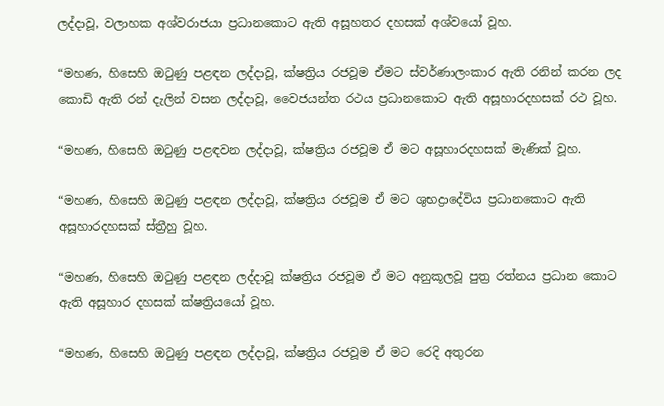ලද්දාවූ, වලාහක අශ්වරාජයා ප්‍රධානකොට ඇති අසූහතර දහසක් අශ්වයෝ වූහ.

“මහණ, හිසෙහි ඔටුණු පළඳන ලද්දාවූ, ක්ෂත්‍රිය රජවූම ඒමට ස්වර්ණාලංකාර ඇති රනින් කරන ලද කොඩි ඇති රන් දැලින් වසන ලද්දාවූ, වෛජයන්ත රථය ප්‍රධානකොට ඇති අසූහාරදහසක් රථ වූහ.

“මහණ, හිසෙහි ඔටුණු පළඳවන ලද්දාවූ, ක්ෂත්‍රිය රජවූම ඒ මට අසූහාරදහසක් මැණික් වූහ.

“මහණ, හිසෙහි ඔටුණු පළඳන ලද්දාවූ, ක්ෂත්‍රිය රජවූම ඒ මට ශුභද්‍රාදේවිය ප්‍රධානකොට ඇති අසූහාරදහසක් ස්ත්‍රීහු වූහ.

“මහණ, හිසෙහි ඔටුණු පළඳන ලද්දාවූ ක්ෂත්‍රිය රජවූම ඒ මට අනුකූලවූ පුත්‍ර රත්නය ප්‍රධාන කොට ඇති අසූහාර දහසක් ක්ෂත්‍රියයෝ වූහ.

“මහණ, හිසෙහි ඔටුණු පළඳන ලද්දාවූ, ක්ෂත්‍රිය රජවූම ඒ මට රෙදි අතුරන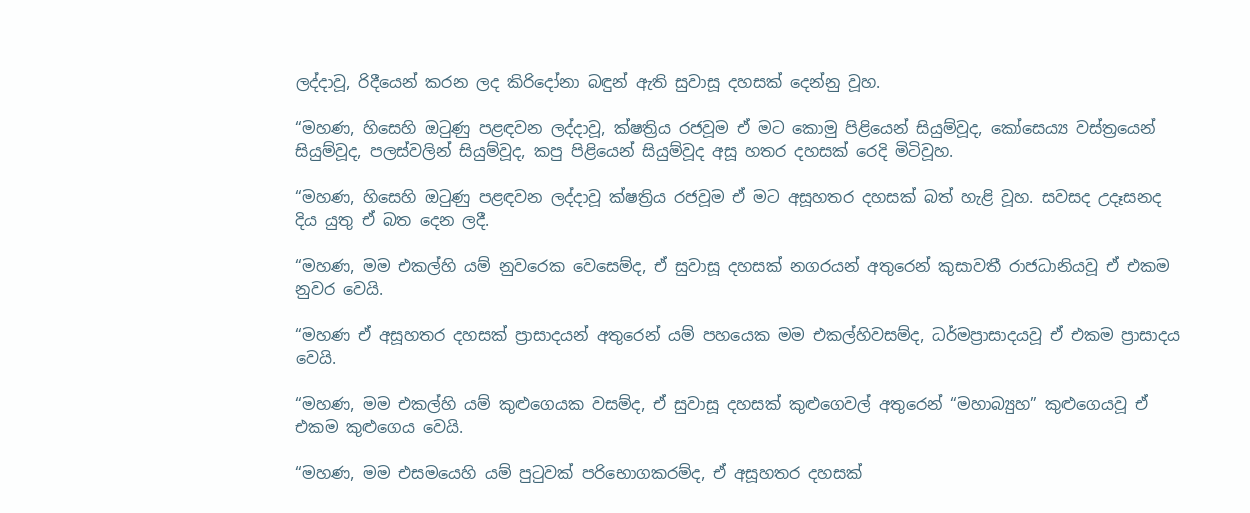ලද්දාවූ, රිදීයෙන් කරන ලද කිරිදෝනා බඳුන් ඇති සුවාසූ දහසක් දෙන්නු වූහ.

“මහණ, හිසෙහි ඔටුණු පළඳවන ලද්දාවූ, ක්ෂත්‍රිය රජවූම ඒ මට කොමු පිළියෙන් සියුම්වූද, කෝසෙය්‍ය වස්ත්‍රයෙන් සියුම්වූද, පලස්වලින් සියුම්වූද, කපු පිළියෙන් සියුම්වූද අසූ හතර දහසක් රෙදි මිටිවූහ.

“මහණ, හිසෙහි ඔටුණු පළඳවන ලද්දාවූ ක්ෂත්‍රිය රජවූම ඒ මට අසූහතර දහසක් බත් හැළි වූහ. සවසද උදෑසනද දිය යුතු ඒ බත දෙන ලදී.

“මහණ, මම එකල්හි යම් නුවරෙක වෙසෙම්ද, ඒ සුවාසූ දහසක් නගරයන් අතුරෙන් කුසාවතී රාජධානියවූ ඒ එකම නුවර වෙයි.

“මහණ ඒ අසූහතර දහසක් ප්‍රාසාදයන් අතුරෙන් යම් පහයෙක මම එකල්හිවසම්ද, ධර්මප්‍රාසාදයවූ ඒ එකම ප්‍රාසාදය වෙයි.

“මහණ, මම එකල්හි යම් කුළුගෙයක වසම්ද, ඒ සුවාසූ දහසක් කුළුගෙවල් අතුරෙන් “මහාබ්‍යුහ” කුළුගෙයවූ ඒ එකම කුළුගෙය වෙයි.

“මහණ, මම එසමයෙහි යම් පුටුවක් පරිභොගකරම්ද, ඒ අසූහතර දහසක්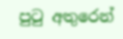පුටු අතුරෙන්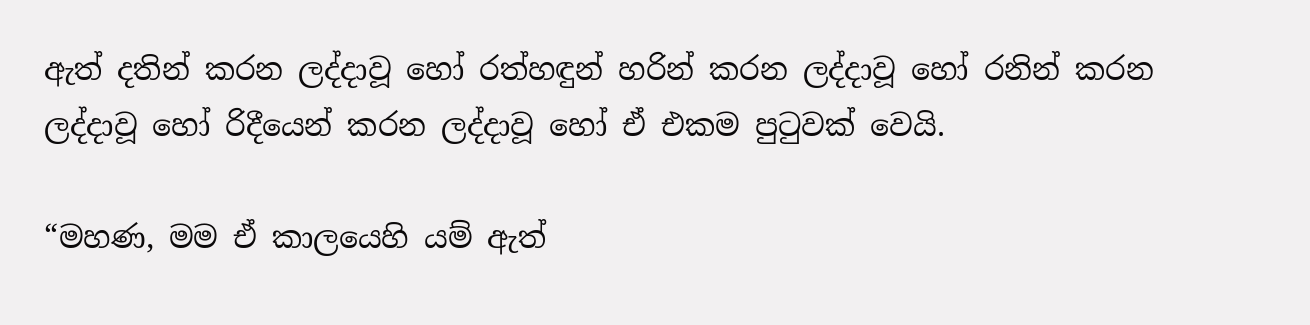ඇත් දතින් කරන ලද්දාවූ හෝ රත්හඳුන් හරින් කරන ලද්දාවූ හෝ රනින් කරන ලද්දාවූ හෝ රිදීයෙන් කරන ලද්දාවූ හෝ ඒ එකම පුටුවක් වෙයි.

“මහණ, මම ඒ කාලයෙහි යම් ඇත්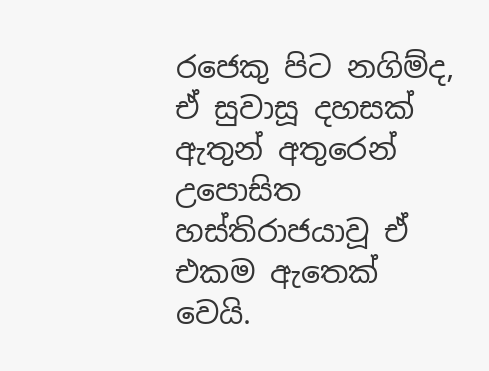රජෙකු පිට නගිම්ද, ඒ සුවාසූ දහසක් ඇතුන් අතුරෙන් උපොසිත හස්තිරාජයාවූ ඒ එකම ඇතෙක් වෙයි.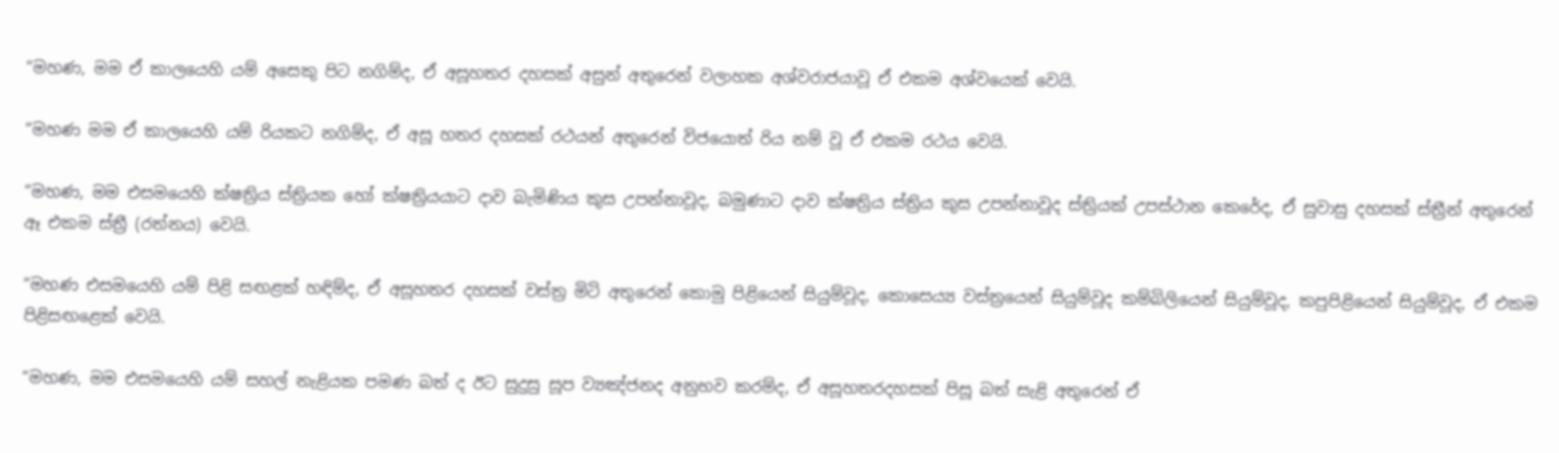“මහණ, මම ඒ කාලයෙහි යම් අසෙකු පිට නගිම්ද, ඒ අසූහතර දහසක් අසුන් අතුරෙන් වලාහක අශ්වරාජයාවූ ඒ එකම අශ්වයෙක් වෙයි.

“මහණ මම ඒ කාලයෙහි යම් රියකට නගිම්ද, ඒ අසූ හතර දහසක් රථයන් අතුරෙන් විජයොත් රිය නම් වූ ඒ එකම රථය වෙයි.

“මහණ, මම එසමයෙහි ක්ෂත්‍රිය ස්ත්‍රියක හෝ ක්ෂත්‍රියයාට දාව බැමිණිය කුස උපන්නාවූද, බමුණාට දාව ක්ෂත්‍රිය ස්ත්‍රිය කුස උපන්නාවූද ස්ත්‍රියක් උපස්ථාන කෙරේද, ඒ සුවාසු දහසක් ස්ත්‍රීන් අතුරෙන් ඈ එකම ස්ත්‍රී (රත්නය) වෙයි.

“මහණ එසමයෙහි යම් පිළි සඟළක් හඳිම්ද, ඒ අසූහතර දහසක් වස්ත්‍ර මිටි අතුරෙන් කොමු පිළියෙන් සියුම්වූද, කොසෙය්‍ය වස්ත්‍රයෙන් සියුම්වූද කම්බිලියෙන් සියුම්වූද, කපුපිළියෙන් සියුම්වූද, ඒ එකම පිළිසඟළෙක් වෙයි.

“මහණ, මම එසමයෙහි යම් සහල් නැළියක පමණ බත් ද ඊට සුදුසු සූප ව්‍යඤ්ජනද අනුභව කරම්ද, ඒ අසූහතරදහසක් පිසූ බත් සැළි අතුරෙන් ඒ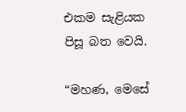එකම සැළියක පිසූ බත වෙයි.

“මහණ, මෙසේ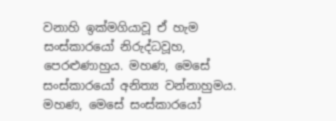වනාහි ඉක්මගියාවූ ඒ හැම සංස්කාරයෝ නිරුද්ධවූහ, පෙරළුණාහුය. මහණ, මෙසේ සංස්කාරයෝ අනිත්‍ය වන්නාහුමය. මහණ, මෙසේ සංස්කාරයෝ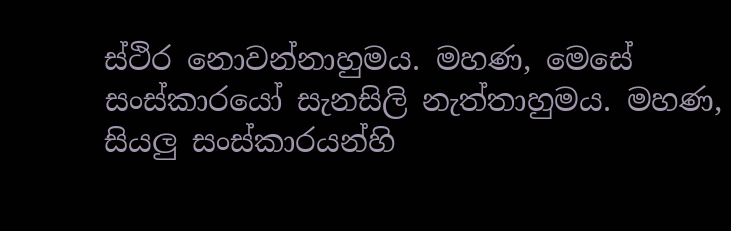ස්ථිර නොවන්නාහුමය. මහණ, මෙසේ සංස්කාරයෝ සැනසිලි නැත්තාහුමය. මහණ, සියලු සංස්කාරයන්හි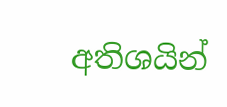අතිශයින්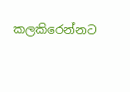කලකිරෙන්නට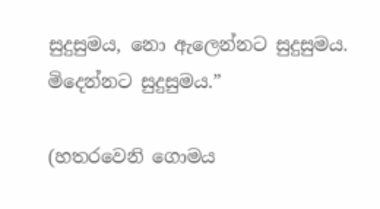සුදුසුමය, නො ඇලෙන්නට සුදුසුමය. මිදෙන්නට සුදුසුමය.”

(හතරවෙනි ගොමය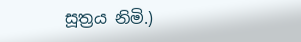සූත්‍රය නිමි.)